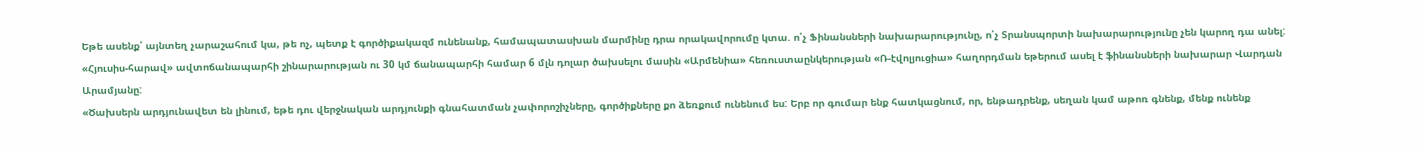Եթե ասենք՝ այնտեղ չարաշահում կա, թե ոչ, պետք է գործիքակազմ ունենանք, համապատասխան մարմինը դրա որակավորումը կտա. ո՛չ Ֆինանսների նախարարությունը, ո՛չ Տրանսպորտի նախարարությունը չեն կարող դա անել: «Հյուսիս-հարավ» ավտոճանապարհի շինարարության ու 30 կմ ճանապարհի համար 6 մլն դոլար ծախսելու մասին «Արմենիա» հեռուստաընկերության «Ռ-էվոլյուցիա» հաղորդման եթերում ասել է ֆինանսների նախարար Վարդան Արամյանը:
«Ծախսերն արդյունավետ են լինում, եթե դու վերջնական արդյունքի գնահատման չափորոշիչները, գործիքները քո ձեռքում ունենում ես: Երբ որ գումար ենք հատկացնում, որ, ենթադրենք, սեղան կամ աթոռ գնենք, մենք ունենք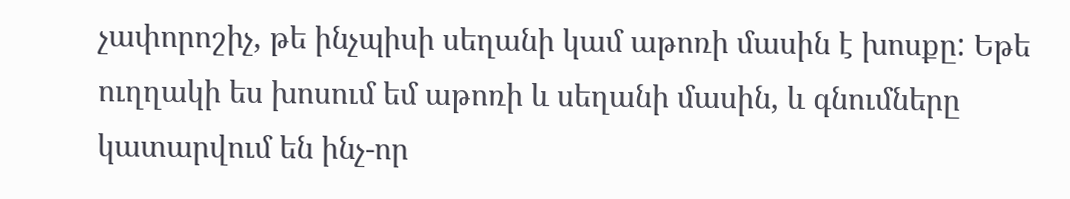չափորոշիչ, թե ինչպիսի սեղանի կամ աթոռի մասին է խոսքը: Եթե ուղղակի ես խոսում եմ աթոռի և սեղանի մասին, և գնումները կատարվում են ինչ-որ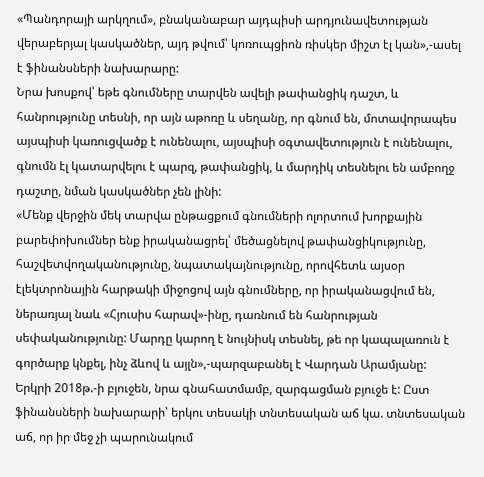«Պանդորայի արկղում», բնականաբար այդպիսի արդյունավետության վերաբերյալ կասկածներ, այդ թվում՝ կոռուպցիոն ռիսկեր միշտ էլ կան»,-ասել է ֆինանսների նախարարը:
Նրա խոսքով՝ եթե գնումները տարվեն ավելի թափանցիկ դաշտ, և հանրությունը տեսնի, որ այն աթոռը և սեղանը, որ գնում են, մոտավորապես այսպիսի կառուցվածք է ունենալու, այսպիսի օգտավետություն է ունենալու, գնումն էլ կատարվելու է պարզ, թափանցիկ, և մարդիկ տեսնելու են ամբողջ դաշտը, նման կասկածներ չեն լինի:
«Մենք վերջին մեկ տարվա ընթացքում գնումների ոլորտում խորքային բարեփոխումներ ենք իրականացրել՝ մեծացնելով թափանցիկությունը, հաշվետվողականությունը, նպատակայնությունը, որովհետև այսօր էլեկտրոնային հարթակի միջոցով այն գնումները, որ իրականացվում են, ներառյալ նաև «Հյուսիս հարավ»-ինը, դառնում են հանրության սեփականությունը: Մարդը կարող է նույնիսկ տեսնել, թե որ կապալառուն է գործարք կնքել, ինչ ձևով և այլն»,-պարզաբանել է Վարդան Արամյանը:
Երկրի 2018թ.-ի բյուջեն, նրա գնահատմամբ, զարգացման բյուջե է: Ըստ ֆինանսների նախարարի՝ երկու տեսակի տնտեսական աճ կա. տնտեսական աճ, որ իր մեջ չի պարունակում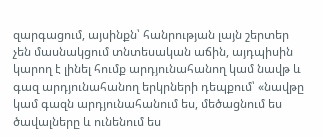զարգացում, այսինքն՝ հանրության լայն շերտեր չեն մասնակցում տնտեսական աճին, այդպիսին կարող է լինել հումք արդյունահանող կամ նավթ և գազ արդյունահանող երկրների դեպքում՝ «նավթը կամ գազն արդյունահանում ես, մեծացնում ես ծավալները և ունենում ես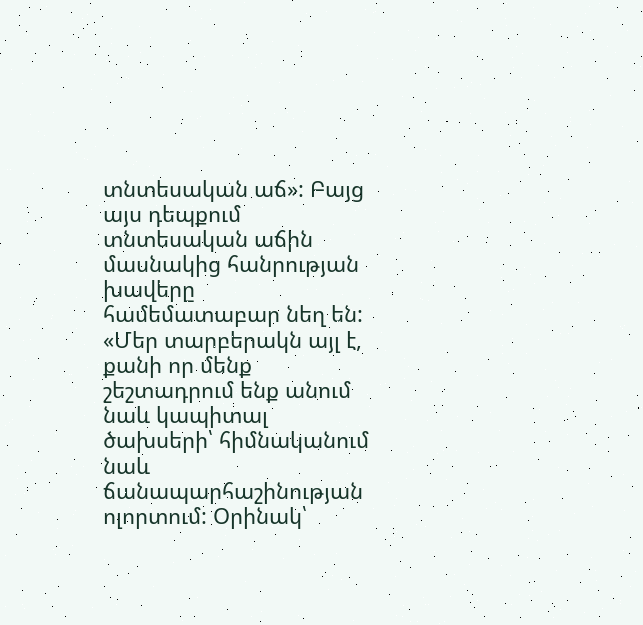տնտեսական աճ»: Բայց այս դեպքում տնտեսական աճին մասնակից հանրության խավերը համեմատաբար նեղ են:
«Մեր տարբերակն այլ է, քանի որ մենք շեշտադրում ենք անում նաև կապիտալ ծախսերի՝ հիմնականում նաև ճանապարհաշինության ոլորտում: Օրինակ՝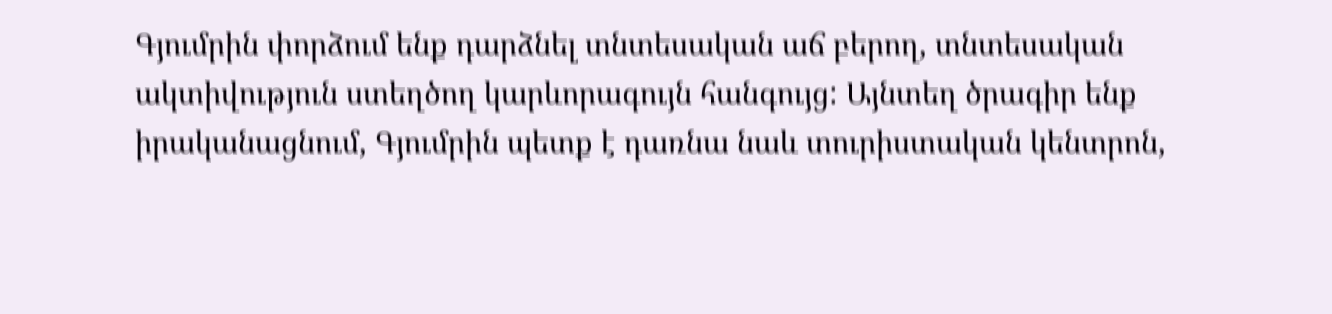Գյումրին փորձում ենք դարձնել տնտեսական աճ բերող, տնտեսական ակտիվություն ստեղծող կարևորագույն հանգույց: Այնտեղ ծրագիր ենք իրականացնում, Գյումրին պետք է դառնա նաև տուրիստական կենտրոն,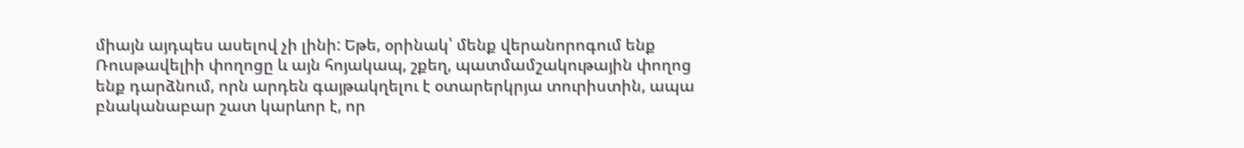միայն այդպես ասելով չի լինի: Եթե, օրինակ՝ մենք վերանորոգում ենք Ռուսթավելիի փողոցը և այն հոյակապ, շքեղ, պատմամշակութային փողոց ենք դարձնում, որն արդեն գայթակղելու է օտարերկրյա տուրիստին, ապա բնականաբար շատ կարևոր է, որ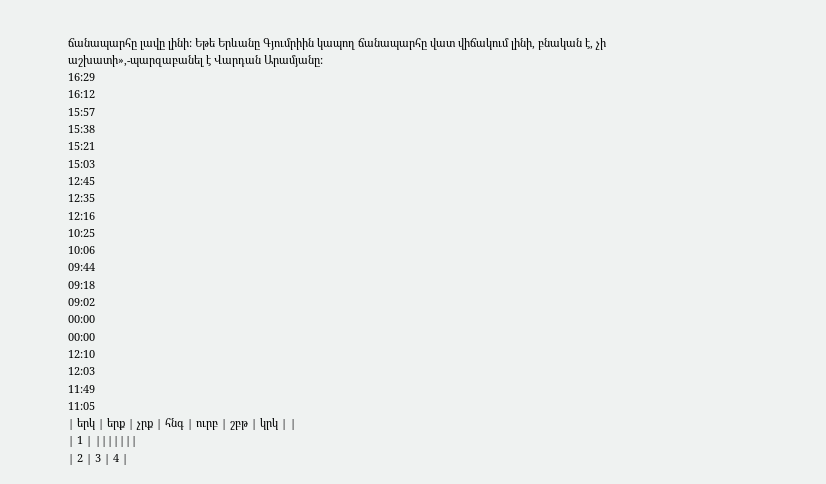ճանապարհը լավը լինի: Եթե Երևանը Գյումրիին կապող ճանապարհը վատ վիճակում լինի, բնական է, չի աշխատի»,-պարզաբանել է Վարդան Արամյանը:
16:29
16:12
15:57
15:38
15:21
15:03
12:45
12:35
12:16
10:25
10:06
09:44
09:18
09:02
00:00
00:00
12:10
12:03
11:49
11:05
| երկ | երք | չրք | հնգ | ուրբ | շբթ | կրկ | |
| 1 | |||||||
| 2 | 3 | 4 |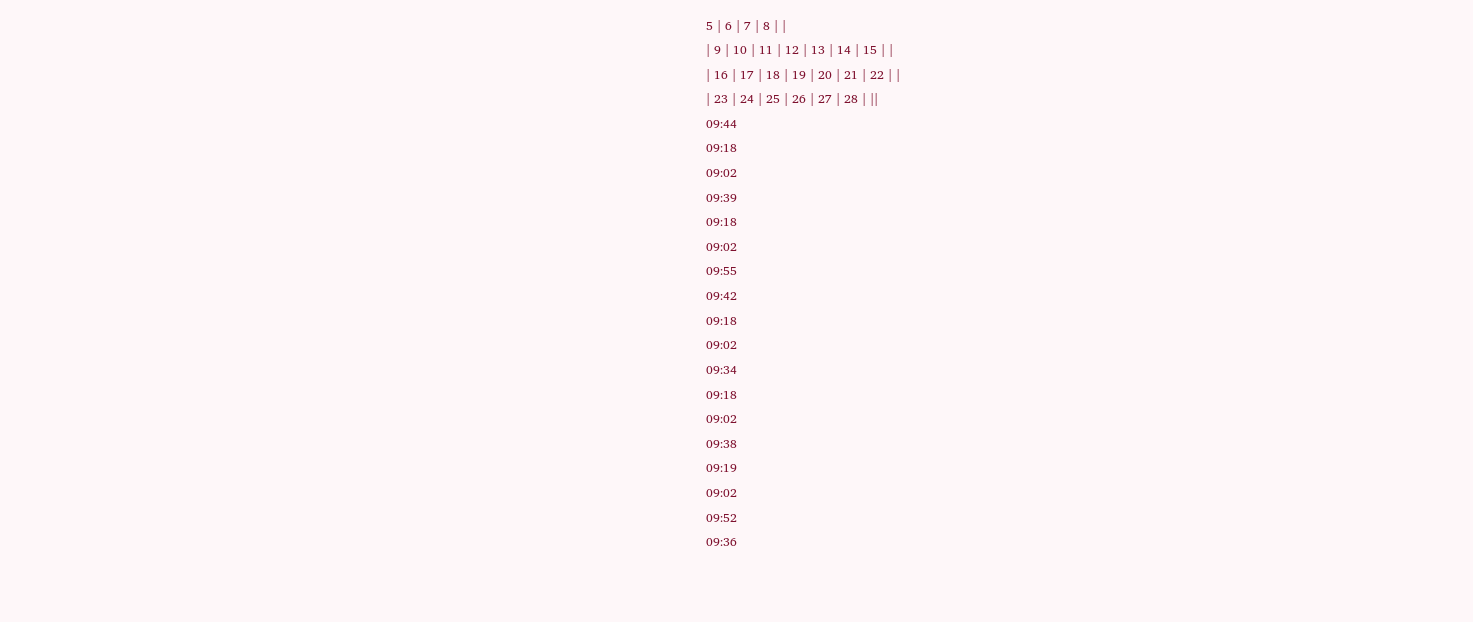5 | 6 | 7 | 8 | |
| 9 | 10 | 11 | 12 | 13 | 14 | 15 | |
| 16 | 17 | 18 | 19 | 20 | 21 | 22 | |
| 23 | 24 | 25 | 26 | 27 | 28 | ||
09:44
09:18
09:02
09:39
09:18
09:02
09:55
09:42
09:18
09:02
09:34
09:18
09:02
09:38
09:19
09:02
09:52
09:36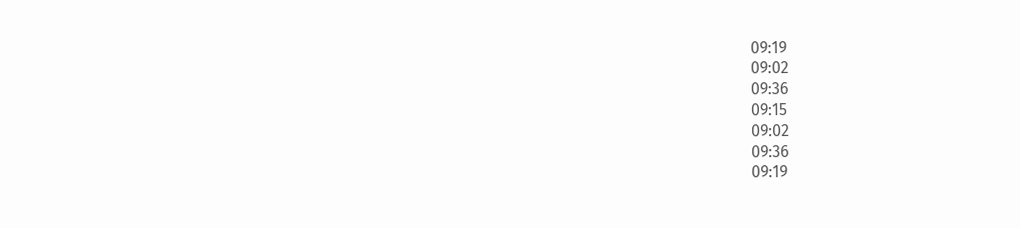09:19
09:02
09:36
09:15
09:02
09:36
09:19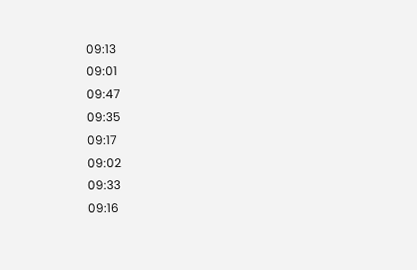09:13
09:01
09:47
09:35
09:17
09:02
09:33
09:16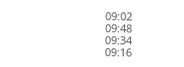09:02
09:48
09:34
09:16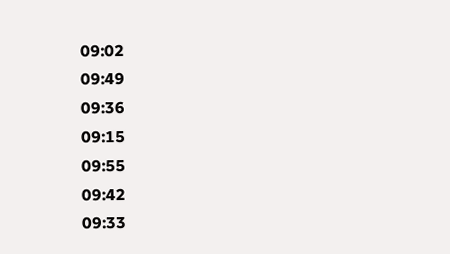09:02
09:49
09:36
09:15
09:55
09:42
09:33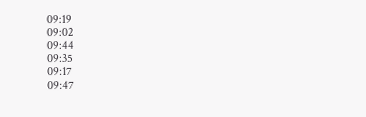09:19
09:02
09:44
09:35
09:17
09:47